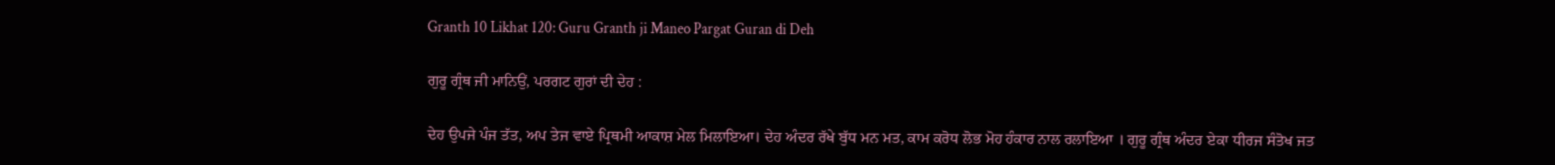Granth 10 Likhat 120: Guru Granth ji Maneo Pargat Guran di Deh

ਗੁਰੂ ਗ੍ਰੰਥ ਜੀ ਮਾਨਿਉਂ, ਪਰਗਟ ਗੁਰਾਂ ਦੀ ਦੇਹ :

ਦੇਹ ਉਪਜੇ ਪੰਜ ਤੱਤ, ਅਪ ਤੇਜ ਵਾਏ ਪ੍ਰਿਥਮੀ ਆਕਾਸ਼ ਮੇਲ ਮਿਲਾਇਆ। ਦੇਹ ਅੰਦਰ ਰੱਖੇ ਬੁੱਧ ਮਨ ਮਤ, ਕਾਮ ਕਰੋਧ ਲੋਭ ਮੋਹ ਹੰਕਾਰ ਨਾਲ ਰਲਾਇਆ । ਗੁਰੂ ਗ੍ਰੰਥ ਅੰਦਰ ਏਕਾ ਧੀਰਜ ਸੰਤੋਖ ਜਤ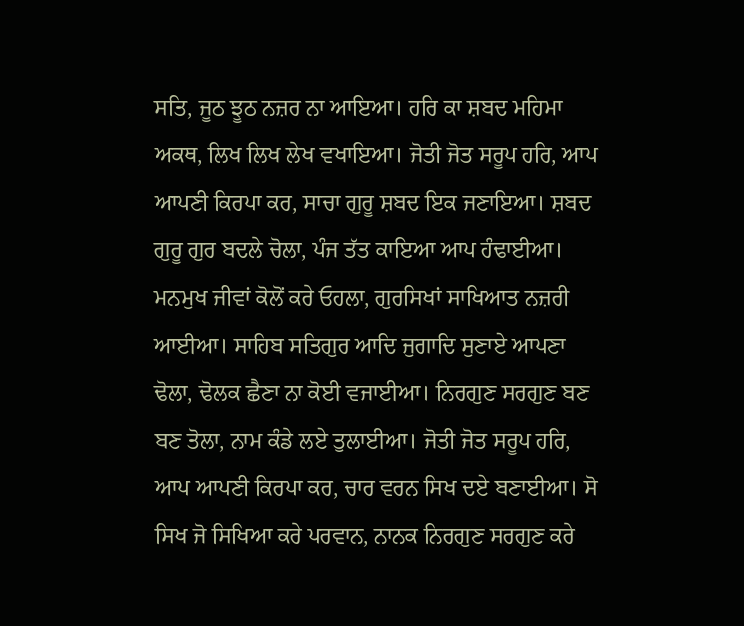ਸਤਿ, ਜੂਠ ਝੂਠ ਨਜ਼ਰ ਨਾ ਆਇਆ। ਹਰਿ ਕਾ ਸ਼ਬਦ ਮਹਿਮਾ ਅਕਥ, ਲਿਖ ਲਿਖ ਲੇਖ ਵਖਾਇਆ। ਜੋਤੀ ਜੋਤ ਸਰੂਪ ਹਰਿ, ਆਪ ਆਪਣੀ ਕਿਰਪਾ ਕਰ, ਸਾਚਾ ਗੁਰੂ ਸ਼ਬਦ ਇਕ ਜਣਾਇਆ। ਸ਼ਬਦ ਗੁਰੂ ਗੁਰ ਬਦਲੇ ਚੋਲਾ, ਪੰਜ ਤੱਤ ਕਾਇਆ ਆਪ ਹੰਢਾਈਆ। ਮਨਮੁਖ ਜੀਵਾਂ ਕੋਲੋਂ ਕਰੇ ਓਹਲਾ, ਗੁਰਸਿਖਾਂ ਸਾਖਿਆਤ ਨਜ਼ਰੀ ਆਈਆ। ਸਾਹਿਬ ਸਤਿਗੁਰ ਆਦਿ ਜੁਗਾਦਿ ਸੁਣਾਏ ਆਪਣਾ ਢੋਲਾ, ਢੋਲਕ ਛੈਣਾ ਨਾ ਕੋਈ ਵਜਾਈਆ। ਨਿਰਗੁਣ ਸਰਗੁਣ ਬਣ ਬਣ ਤੋਲਾ, ਨਾਮ ਕੰਡੇ ਲਏ ਤੁਲਾਈਆ। ਜੋਤੀ ਜੋਤ ਸਰੂਪ ਹਰਿ, ਆਪ ਆਪਣੀ ਕਿਰਪਾ ਕਰ, ਚਾਰ ਵਰਨ ਸਿਖ ਦਏ ਬਣਾਈਆ। ਸੋ ਸਿਖ ਜੋ ਸਿਖਿਆ ਕਰੇ ਪਰਵਾਨ, ਨਾਨਕ ਨਿਰਗੁਣ ਸਰਗੁਣ ਕਰੇ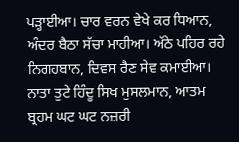ਪੜ੍ਹਾਈਆ। ਚਾਰ ਵਰਨ ਵੇਖੇ ਕਰ ਧਿਆਨ, ਅੰਦਰ ਬੈਠਾ ਸੱਚਾ ਮਾਹੀਆ। ਅੱਠੇ ਪਹਿਰ ਰਹੇ ਨਿਗਹਬਾਨ, ਦਿਵਸ ਰੈਣ ਸੇਵ ਕਮਾਈਆ। ਨਾਤਾ ਤੁਟੇ ਹਿੰਦੂ ਸਿਖ ਮੁਸਲਮਾਨ, ਆਤਮ ਬ੍ਰਹਮ ਘਟ ਘਟ ਨਜ਼ਰੀ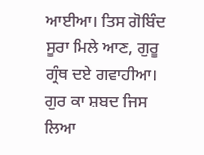ਆਈਆ। ਤਿਸ ਗੋਬਿੰਦ ਸੂਰਾ ਮਿਲੇ ਆਣ, ਗੁਰੂ ਗ੍ਰੰਥ ਦਏ ਗਵਾਹੀਆ। ਗੁਰ ਕਾ ਸ਼ਬਦ ਜਿਸ ਲਿਆ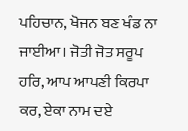ਪਹਿਚਾਨ, ਖੋਜਨ ਬਣ ਖੰਡ ਨਾ ਜਾਈਆ। ਜੋਤੀ ਜੋਤ ਸਰੂਪ ਹਰਿ, ਆਪ ਆਪਣੀ ਕਿਰਪਾ ਕਰ, ਏਕਾ ਨਾਮ ਦਏ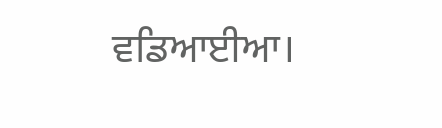ਵਡਿਆਈਆ।